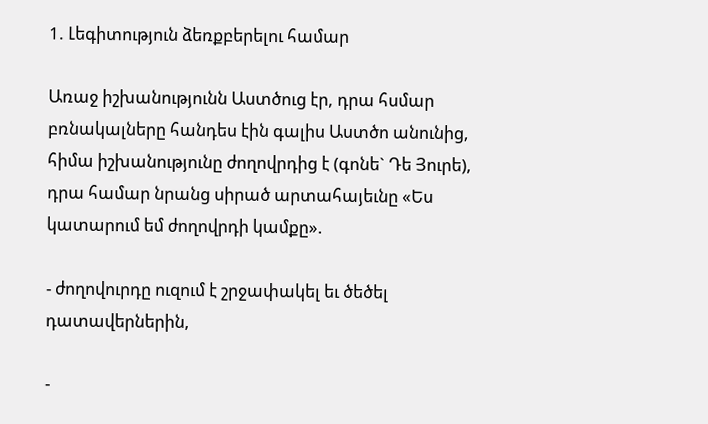1. Լեգիտություն ձեռքբերելու համար

Առաջ իշխանությունն Աստծուց էր, դրա հսմար բռնակալները հանդես էին գալիս Աստծո անունից, հիմա իշխանությունը ժողովրդից է (գոնե` Դե Յուրե), դրա համար նրանց սիրած արտահայեւնը «Ես կատարում եմ ժողովրդի կամքը».

- ժողովուրդը ուզում է շրջափակել եւ ծեծել դատավերներին,

-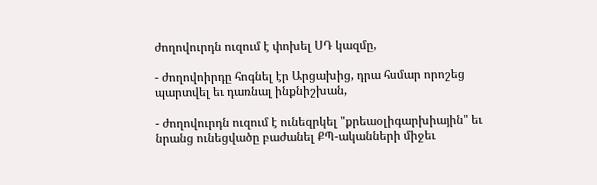ժողովուրդն ուզում է փոխել ՍԴ կազմը,

- ժողովոիրդը հոգնել էր Արցախից, դրա հսմար որոշեց պարտվել եւ դառնալ ինքնիշխան,

- ժողովուրդն ուզում է ունեզրկել "քրեաօլիգարխիային" եւ նրանց ունեցվածը բաժանել ՔՊ-ականների միջեւ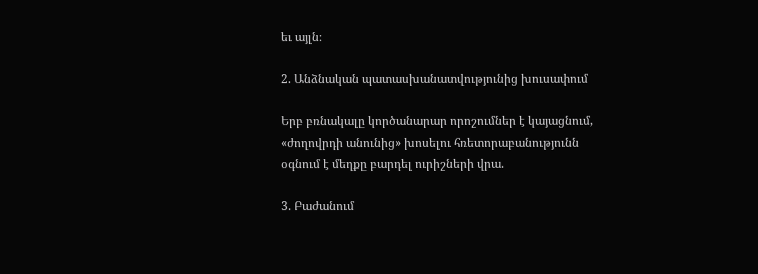եւ այլն։

2. Անձնական պատասխանատվությունից խուսափում

Երբ բռնակալը կործանարար որոշումներ է կայացնում, «ժողովրդի անունից» խոսելու հռետորաբանությունն օգնում է մեղքը բարդել ուրիշների վրա.

3. Բաժանում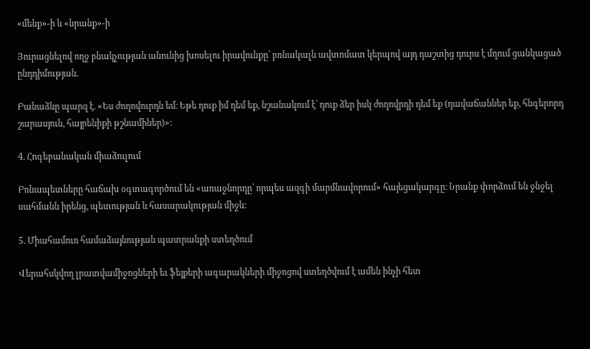«մենք»-ի և «նրանք»-ի

Յուրացնելով ողջ բնակչության անունից խոսելու իրավունքը՝ բռնակալն ավտոմատ կերպով այդ դաշտից դուրս է մղում ցանկացած ընդդիմության.

Բանաձևը պարզ է. «Ես ժողովուրդն եմ։ Եթե դուք իմ դեմ եք, նշանակում է՝ դուք ձեր իսկ ժողովրդի դեմ եք (դավաճաններ եք, հնգերորդ շարասյուն, հայրենիքի թշնամիներ)»։

4. Հոգեբանական միաձուլում

Բռնապետները հաճախ օգտագործում են «առաջնորդը՝ որպես ազգի մարմնավորում» հայեցակարգը։ Նրանք փորձում են ջնջել սահմանն իրենց, պետության և հասարակության միջև։

5. Միահամուռ համաձայնության պատրանքի ստեղծում

Վերահսկվող լրատվամիջոցների եւ ֆեյքերի ագարակների միջոցով ստեղծվում է ամեն ինչի հետ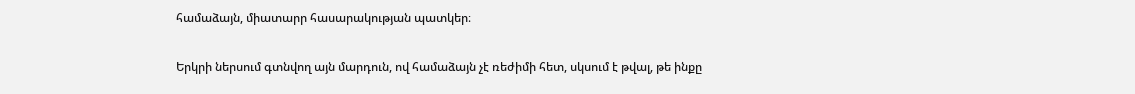համաձայն, միատարր հասարակության պատկեր։

Երկրի ներսում գտնվող այն մարդուն, ով համաձայն չէ ռեժիմի հետ, սկսում է թվալ, թե ինքը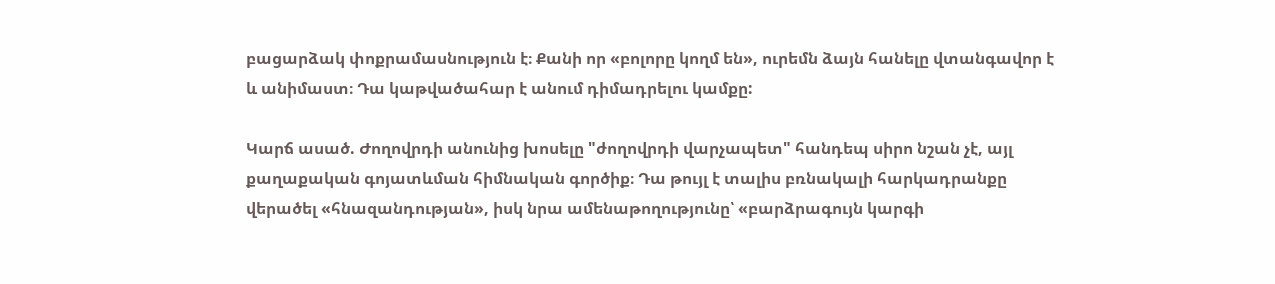բացարձակ փոքրամասնություն է։ Քանի որ «բոլորը կողմ են», ուրեմն ձայն հանելը վտանգավոր է և անիմաստ։ Դա կաթվածահար է անում դիմադրելու կամքը:

Կարճ ասած. Ժողովրդի անունից խոսելը "ժողովրդի վարչապետ" հանդեպ սիրո նշան չէ, այլ քաղաքական գոյատևման հիմնական գործիք։ Դա թույլ է տալիս բռնակալի հարկադրանքը վերածել «հնազանդության», իսկ նրա ամենաթողությունը՝ «բարձրագույն կարգի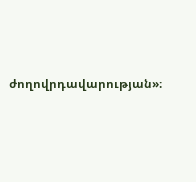ժողովրդավարության»։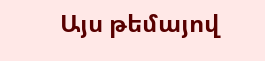Այս թեմայով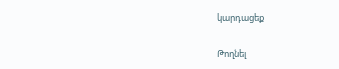կարդացեք

Թողնել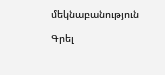մեկնաբանություն

Գրել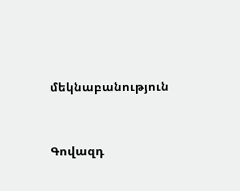մեկնաբանություն



Գովազդ